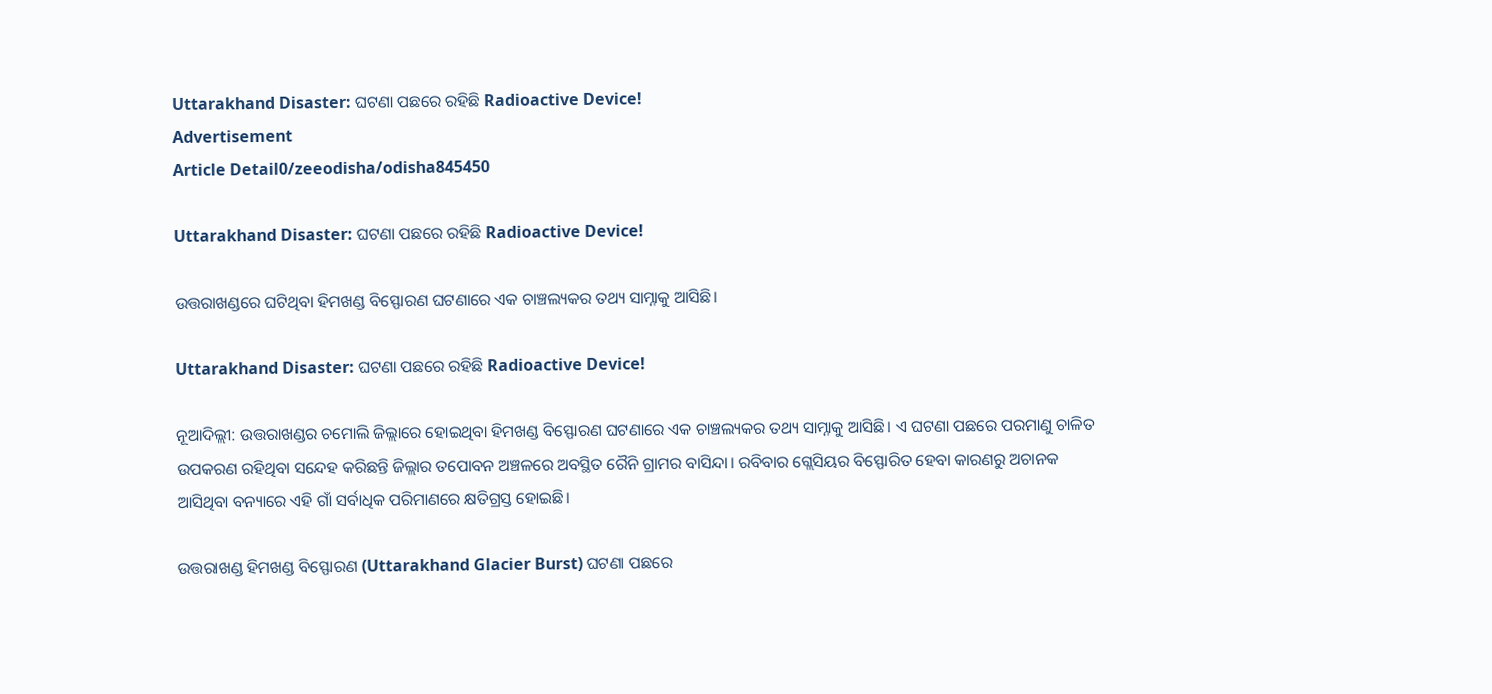Uttarakhand Disaster: ଘଟଣା ପଛରେ ରହିଛି Radioactive Device!
Advertisement
Article Detail0/zeeodisha/odisha845450

Uttarakhand Disaster: ଘଟଣା ପଛରେ ରହିଛି Radioactive Device!

ଉତ୍ତରାଖଣ୍ଡରେ ଘଟିଥିବା ହିମଖଣ୍ଡ ବିସ୍ଫୋରଣ ଘଟଣାରେ ଏକ ଚାଞ୍ଚଲ୍ୟକର ତଥ୍ୟ ସାମ୍ନାକୁ ଆସିଛି।

Uttarakhand Disaster: ଘଟଣା ପଛରେ ରହିଛି Radioactive Device!

ନୂଆଦିଲ୍ଲୀ: ଉତ୍ତରାଖଣ୍ଡର ଚମୋଲି ଜିଲ୍ଲାରେ ହୋଇଥିବା ହିମଖଣ୍ଡ ବିସ୍ଫୋରଣ ଘଟଣାରେ ଏକ ଚାଞ୍ଚଲ୍ୟକର ତଥ୍ୟ ସାମ୍ନାକୁ ଆସିଛି। ଏ ଘଟଣା ପଛରେ ପରମାଣୁ ଚାଳିତ ଉପକରଣ ରହିଥିବା ସନ୍ଦେହ କରିଛନ୍ତି ଜିଲ୍ଲାର ତପୋବନ ଅଞ୍ଚଳରେ ଅବସ୍ଥିତ ରୈନି ଗ୍ରାମର ବାସିନ୍ଦା। ରବିବାର ଗ୍ଲେସିୟର ବିସ୍ଫୋରିତ ହେବା କାରଣରୁ ଅଚାନକ ଆସିଥିବା ବନ୍ୟାରେ ଏହି ଗାଁ ସର୍ବାଧିକ ପରିମାଣରେ କ୍ଷତିଗ୍ରସ୍ତ ହୋଇଛି।

ଉତ୍ତରାଖଣ୍ଡ ହିମଖଣ୍ଡ ବିସ୍ଫୋରଣ (Uttarakhand Glacier Burst) ଘଟଣା ପଛରେ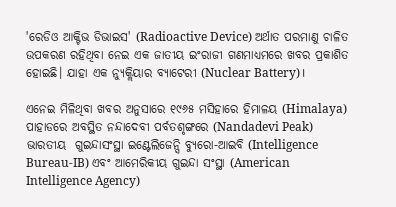'ରେଡିଓ ଆକ୍ଟିଭ ଡିଭାଇସ' (Radioactive Device) ଅର୍ଥାତ ପରମାଣୁ ଚାଳିତ ଉପକରଣ ରହିଥିବା ନେଇ ଏକ ଜାତୀୟ ଇଂରାଜୀ ଗଣମାଧ୍ୟମରେ ଖବର ପ୍ରକାଶିତ ହୋଇଛି। ଯାହା ଏକ ନ୍ୟୁକ୍ଲିୟାର ବ୍ୟାଟେରୀ (Nuclear Battery)।

ଏନେଇ ମିଳିଥିବା ଖବର ଅନୁସାରେ ୧୯୬୫ ମସିହାରେ ହିମାଳୟ (Himalaya) ପାହାଡରେ ଅବସ୍ଥିତ ନନ୍ଦାଦେବୀ ପର୍ବତଶୃଙ୍ଗରେ (Nandadevi Peak) ଭାରତୀୟ  ଗୁଇନ୍ଦାସଂସ୍ଥା ଇଣ୍ଟେଲିଜେନ୍ସି ବ୍ୟୁରୋ-ଆଇବି (Intelligence Bureau-IB) ଏବଂ ଆମେରିକୀୟ ଗୁଇନ୍ଦା ସଂସ୍ଥା (American Intelligence Agency)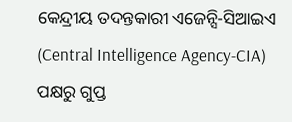କେନ୍ଦ୍ରୀୟ ତଦନ୍ତକାରୀ ଏଜେନ୍ସି-ସିଆଇଏ (Central Intelligence Agency-CIA) ପକ୍ଷରୁ ଗୁପ୍ତ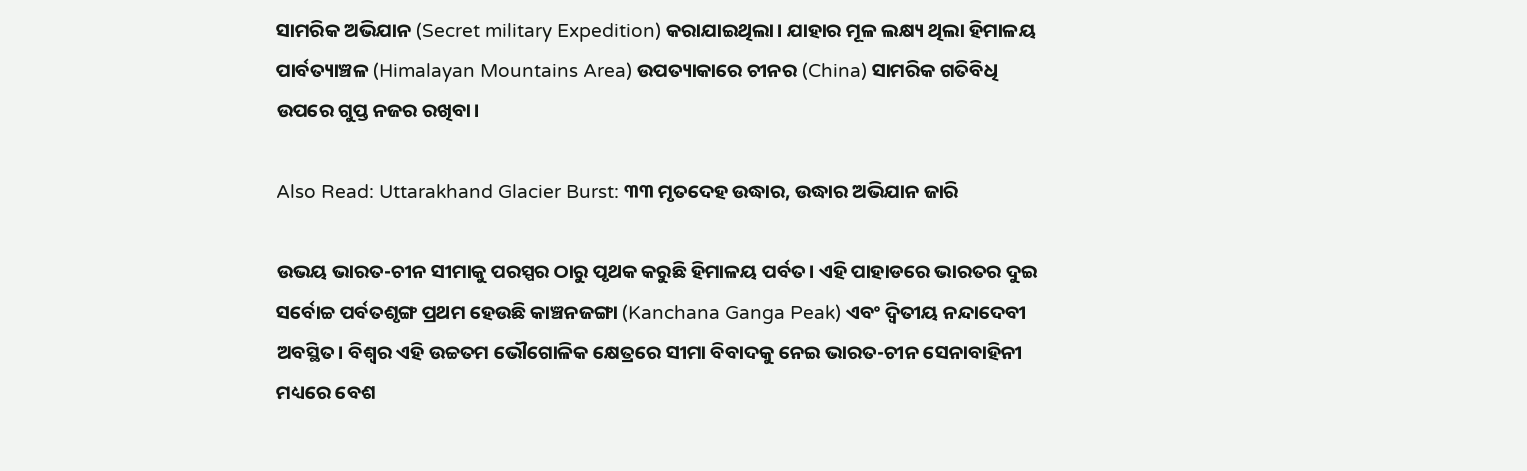ସାମରିକ ଅଭିଯାନ (Secret military Expedition) କରାଯାଇଥିଲା। ଯାହାର ମୂଳ ଲକ୍ଷ୍ୟ ଥିଲା ହିମାଳୟ ପାର୍ବତ୍ୟାଞ୍ଚଳ (Himalayan Mountains Area) ଉପତ୍ୟାକାରେ ଚୀନର (China) ସାମରିକ ଗତିବିଧି ଉପରେ ଗୁପ୍ତ ନଜର ରଖିବା।

Also Read: Uttarakhand Glacier Burst: ୩୩ ମୃତଦେହ ଉଦ୍ଧାର, ଉଦ୍ଧାର ଅଭିଯାନ ଜାରି

ଉଭୟ ଭାରତ-ଚୀନ ସୀମାକୁ ପରସ୍ପର ଠାରୁ ପୃଥକ କରୁଛି ହିମାଳୟ ପର୍ବତ। ଏହି ପାହାଡରେ ଭାରତର ଦୁଇ ସର୍ବୋଚ୍ଚ ପର୍ବତଶୃଙ୍ଗ ପ୍ରଥମ ହେଉଛି କାଞ୍ଚନଜଙ୍ଗା (Kanchana Ganga Peak) ଏବଂ ଦ୍ୱିତୀୟ ନନ୍ଦାଦେବୀ ଅବସ୍ଥିତ। ବିଶ୍ୱର ଏହି ଉଚ୍ଚତମ ଭୌଗୋଳିକ କ୍ଷେତ୍ରରେ ସୀମା ବିବାଦକୁ ନେଇ ଭାରତ-ଚୀନ ସେନାବାହିନୀ ମଧ୍ୟରେ ବେଶ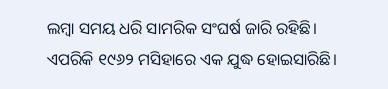ଲମ୍ବା ସମୟ ଧରି ସାମରିକ ସଂଘର୍ଷ ଜାରି ରହିଛି। ଏପରିକି ୧୯୬୨ ମସିହାରେ ଏକ ଯୁଦ୍ଧ ହୋଇସାରିଛି।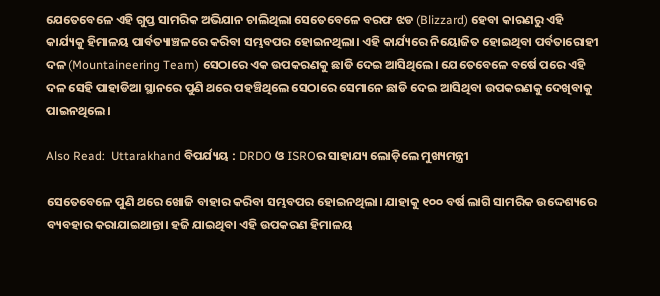ଯେତେବେଳେ ଏହି ଗୁପ୍ତ ସାମରିକ ଅଭିଯାନ ଚାଲିଥିଲା ସେତେବେଳେ ବରଫ ଝଡ (Blizzard) ହେବା କାରଣରୁ ଏହି କାର୍ଯ୍ୟକୁ ହିମାଳୟ ପାର୍ବତ୍ୟାଞ୍ଚଳରେ କରିବା ସମ୍ଭବପର ହୋଇନଥିଲା। ଏହି କାର୍ଯ୍ୟରେ ନିୟୋଜିତ ହୋଇଥିବା ପର୍ବତାରୋହୀ ଦଳ (Mountaineering Team) ସେଠାରେ ଏକ ଉପକରଣକୁ ଛାଡି ଦେଇ ଆସିଥିଲେ। ଯେତେବେଳେ ବର୍ଷେ ପରେ ଏହି ଦଳ ସେହି ପାହାଡିଆ ସ୍ଥାନରେ ପୁଣି ଥରେ ପହଞ୍ଚିଥିଲେ ସେଠାରେ ସେମାନେ ଛାଡି ଦେଇ ଆସିଥିବା ଉପକରଣକୁ ଦେଖିବାକୁ ପାଇନଥିଲେ।

Also Read:  Uttarakhand ବିପର୍ଯ୍ୟୟ : DRDO ଓ ISROର ସାହାଯ୍ୟ ଲୋଡ଼ିଲେ ମୁଖ୍ୟମନ୍ତ୍ରୀ

ସେତେବେଳେ ପୁଣି ଥରେ ଖୋଜି ବାହାର କରିବା ସମ୍ଭବପର ହୋଇନଥିଲା। ଯାହାକୁ ୧୦୦ ବର୍ଷ ଲାଗି ସାମରିକ ଉଦ୍ଦେଶ୍ୟରେ ବ୍ୟବହାର କରାଯାଇଥାନ୍ତା। ହଜି ଯାଇଥିବା ଏହି ଉପକରଣ ହିମାଳୟ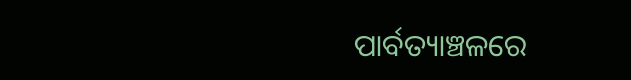ପାର୍ବତ୍ୟାଞ୍ଚଳରେ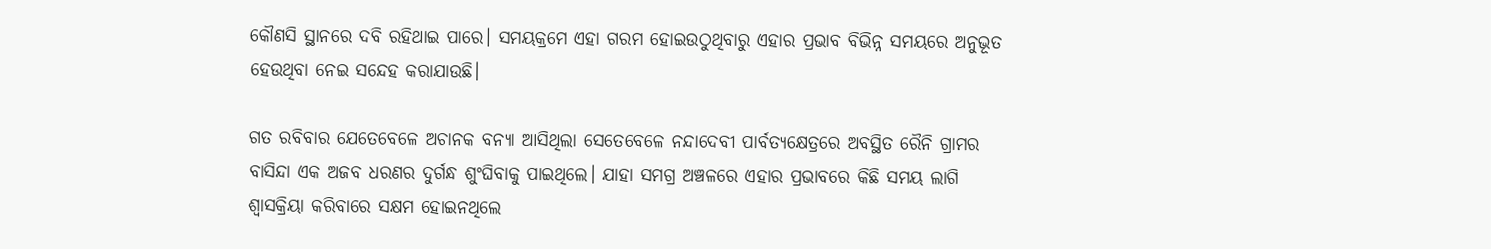କୌଣସି ସ୍ଥାନରେ ଦବି ରହିଥାଇ ପାରେ। ସମୟକ୍ରମେ ଏହା ଗରମ ହୋଇଉଠୁଥିବାରୁ ଏହାର ପ୍ରଭାବ ବିଭିନ୍ନ ସମୟରେ ଅନୁଭୂତ ହେଉଥିବା ନେଇ ସନ୍ଦେହ କରାଯାଉଛି।

ଗତ ରବିବାର ଯେତେବେଳେ ଅଚାନକ ବନ୍ୟା ଆସିଥିଲା ସେତେବେଳେ ନନ୍ଦାଦେବୀ ପାର୍ବତ୍ୟକ୍ଷେତ୍ରରେ ଅବସ୍ଥିତ ରୈନି ଗ୍ରାମର ବାସିନ୍ଦା ଏକ ଅଜବ ଧରଣର ଦୁର୍ଗନ୍ଧ ଶୁଂଘିବାକୁ ପାଇଥିଲେ। ଯାହା ସମଗ୍ର ଅଞ୍ଚଳରେ ଏହାର ପ୍ରଭାବରେ କିଛି ସମୟ ଲାଗି ଶ୍ୱାସକ୍ରିୟା କରିବାରେ ସକ୍ଷମ ହୋଇନଥିଲେ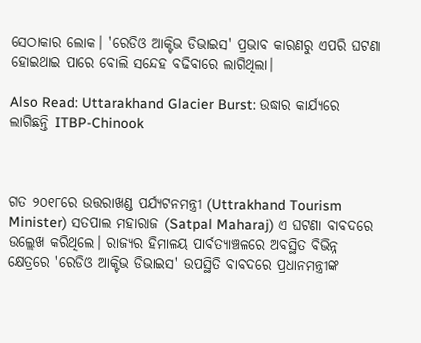ସେଠାକାର ଲୋକ। 'ରେଡିଓ ଆକ୍ଟିଭ ଡିଭାଇସ' ପ୍ରଭାବ କାରଣରୁ ଏପରି ଘଟଣା ହୋଇଥାଇ ପାରେ ବୋଲି ସନ୍ଦେହ ବଢିବାରେ ଲାଗିଥିଲା।

Also Read: Uttarakhand Glacier Burst: ଉଦ୍ଧାର କାର୍ଯ୍ୟରେ ଲାଗିଛନ୍ତି ITBP-Chinook



ଗତ ୨୦୧୮ରେ ଉତ୍ତରାଖଣ୍ଡ ପର୍ଯ୍ୟଟନମନ୍ତ୍ରୀ (Uttrakhand Tourism Minister) ସତପାଲ ମହାରାଜ (Satpal Maharaj) ଏ ଘଟଣା ବାବଦରେ ଉଲ୍ଲେଖ କରିଥିଲେ। ରାଜ୍ୟର ହିମାଳୟ ପାର୍ବତ୍ୟାଞ୍ଚଳରେ ଅବସ୍ଥିତ ବିଭିନ୍ନ କ୍ଷେତ୍ରରେ 'ରେଡିଓ ଆକ୍ଟିଭ ଡିଭାଇସ' ଉପସ୍ଥିତି ବାବଦରେ ପ୍ରଧାନମନ୍ତ୍ରୀଙ୍କ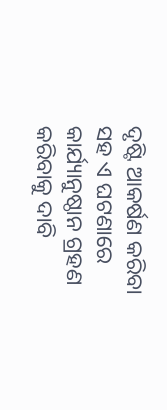ଦୃଷ୍ଟି ଆକର୍ଷଣ କରିବା ସହ ଏ ଘଟଣାରେ କାର୍ଯ୍ୟାନୁଷ୍ଠାନ ଗ୍ରହଣ କରିବାକୁ ଦାବି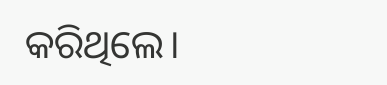କରିଥିଲେ।